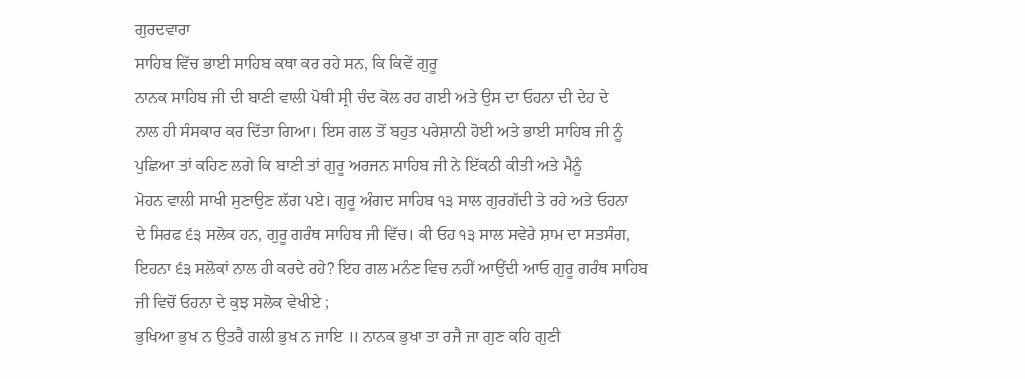ਗੁਰਦਵਾਰਾ
ਸਾਹਿਬ ਵਿੱਚ ਭਾਈ ਸਾਹਿਬ ਕਥਾ ਕਰ ਰਹੇ ਸਨ, ਕਿ ਕਿਵੇਂ ਗੁਰੂ
ਨਾਨਕ ਸਾਹਿਬ ਜੀ ਦੀ ਬਾਣੀ ਵਾਲੀ ਪੋਥੀ ਸ੍ਰੀ ਚੰਦ ਕੋਲ ਰਹ ਗਈ ਅਤੇ ਉਸ ਦਾ ਓਹਨਾ ਦੀ ਦੇਹ ਦੇ
ਨਾਲ ਹੀ ਸੰਸਕਾਰ ਕਰ ਦਿੱਤਾ ਗਿਆ। ਇਸ ਗਲ ਤੋਂ ਬਹੁਤ ਪਰੇਸ਼ਾਨੀ ਹੋਈ ਅਤੇ ਭਾਈ ਸਾਹਿਬ ਜੀ ਨੂੰ
ਪੁਛਿਆ ਤਾਂ ਕਹਿਣ ਲਗੇ ਕਿ ਬਾਣੀ ਤਾਂ ਗੁਰੂ ਅਰਜਨ ਸਾਹਿਬ ਜੀ ਨੇ ਇੱਕਠੀ ਕੀਤੀ ਅਤੇ ਮੈਨੂੰ
ਮੋਹਨ ਵਾਲੀ ਸਾਖੀ ਸੁਣਾਉਣ ਲੱਗ ਪਏ। ਗੁਰੂ ਅੰਗਦ ਸਾਹਿਬ ੧੩ ਸਾਲ ਗੁਰਗੱਦੀ ਤੇ ਰਹੇ ਅਤੇ ਓਹਨਾ
ਦੇ ਸਿਰਫ ੬੩ ਸਲੋਕ ਹਨ, ਗੁਰੂ ਗਰੰਥ ਸਾਹਿਬ ਜੀ ਵਿੱਚ। ਕੀ ਓਹ ੧੩ ਸਾਲ ਸਵੇਰੇ ਸ਼ਾਮ ਦਾ ਸਤਸੰਗ,
ਇਹਨਾ ੬੩ ਸਲੋਕਾਂ ਨਾਲ ਹੀ ਕਰਦੇ ਰਹੇ? ਇਹ ਗਲ ਮਨੰਣ ਵਿਚ ਨਹੀਂ ਆਉਂਦੀ ਆਓ ਗੁਰੂ ਗਰੰਥ ਸਾਹਿਬ
ਜੀ ਵਿਚੋਂ ਓਹਨਾ ਦੇ ਕੁਝ ਸਲੋਕ ਵੇਖੀਏ ;
ਭੁਖਿਆ ਭੁਖ ਨ ਉਤਰੈ ਗਲੀ ਭੁਖ ਨ ਜਾਇ ॥ ਨਾਨਕ ਭੁਖਾ ਤਾ ਰਜੈ ਜਾ ਗੁਣ ਕਹਿ ਗੁਣੀ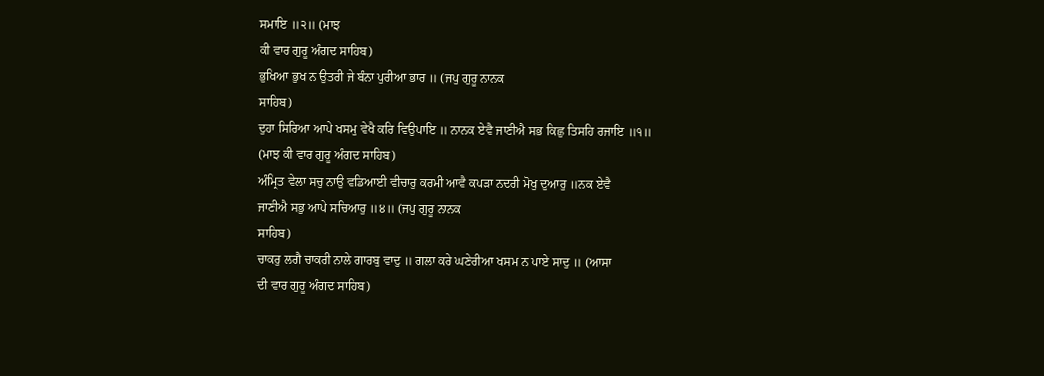ਸਮਾਇ ॥੨॥ (ਮਾਝ
ਕੀ ਵਾਰ ਗੁਰੂ ਅੰਗਦ ਸਾਹਿਬ)
ਭੁਖਿਆ ਭੁਖ ਨ ਉਤਰੀ ਜੇ ਬੰਨਾ ਪੁਰੀਆ ਭਾਰ ॥ (ਜਪੁ ਗੁਰੂ ਨਾਨਕ
ਸਾਹਿਬ)
ਦੁਹਾ ਸਿਰਿਆ ਆਪੇ ਖਸਮੁ ਵੇਖੈ ਕਰਿ ਵਿਉਪਾਇ ॥ ਨਾਨਕ ਏਵੈ ਜਾਣੀਐ ਸਭ ਕਿਛੁ ਤਿਸਹਿ ਰਜਾਇ ॥੧॥
(ਮਾਝ ਕੀ ਵਾਰ ਗੁਰੂ ਅੰਗਦ ਸਾਹਿਬ)
ਅੰਮ੍ਰਿਤ ਵੇਲਾ ਸਚੁ ਨਾਉ ਵਡਿਆਈ ਵੀਚਾਰੁ ਕਰਮੀ ਆਵੈ ਕਪੜਾ ਨਦਰੀ ਮੋਖੁ ਦੁਆਰੁ ॥ਨਕ ਏਵੈ
ਜਾਣੀਐ ਸਭੁ ਆਪੇ ਸਚਿਆਰੁ ॥੪॥ (ਜਪੁ ਗੁਰੂ ਨਾਨਕ
ਸਾਹਿਬ)
ਚਾਕਰੁ ਲਗੈ ਚਾਕਰੀ ਨਾਲੇ ਗਾਰਬੁ ਵਾਦੁ ॥ ਗਲਾ ਕਰੇ ਘਣੇਰੀਆ ਖਸਮ ਨ ਪਾਏ ਸਾਦੁ ॥ (ਆਸਾ
ਦੀ ਵਾਰ ਗੁਰੂ ਅੰਗਦ ਸਾਹਿਬ)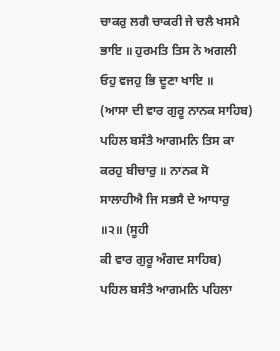ਚਾਕਰੁ ਲਗੈ ਚਾਕਰੀ ਜੇ ਚਲੈ ਖਸਮੈ ਭਾਇ ॥ ਹੁਰਮਤਿ ਤਿਸ ਨੋ ਅਗਲੀ ਓਹੁ ਵਜਹੁ ਭਿ ਦੂਣਾ ਖਾਇ ॥
(ਆਸਾ ਦੀ ਵਾਰ ਗੁਰੂ ਨਾਨਕ ਸਾਹਿਬ)
ਪਹਿਲ ਬਸੰਤੈ ਆਗਮਨਿ ਤਿਸ ਕਾ ਕਰਹੁ ਬੀਚਾਰੁ ॥ ਨਾਨਕ ਸੋ ਸਾਲਾਹੀਐ ਜਿ ਸਭਸੈ ਦੇ ਆਧਾਰੁ ॥੨॥ (ਸੂਹੀ
ਕੀ ਵਾਰ ਗੁਰੂ ਅੰਗਦ ਸਾਹਿਬ)
ਪਹਿਲ ਬਸੰਤੈ ਆਗਮਨਿ ਪਹਿਲਾ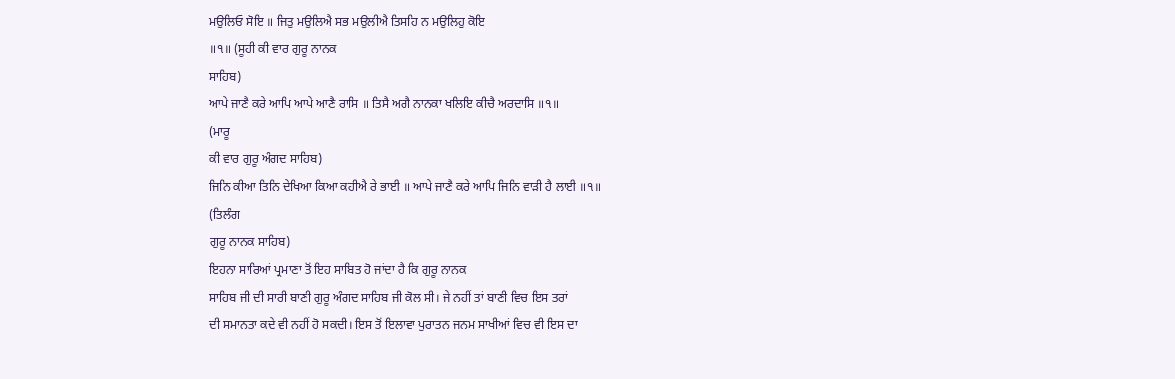ਮਉਲਿਓ ਸੋਇ ॥ ਜਿਤੁ ਮਉਲਿਐ ਸਭ ਮਉਲੀਐ ਤਿਸਹਿ ਨ ਮਉਲਿਹੁ ਕੋਇ
॥੧॥ (ਸੂਹੀ ਕੀ ਵਾਰ ਗੁਰੂ ਨਾਨਕ
ਸਾਹਿਬ)
ਆਪੇ ਜਾਣੈ ਕਰੇ ਆਪਿ ਆਪੇ ਆਣੈ ਰਾਸਿ ॥ ਤਿਸੈ ਅਗੈ ਨਾਨਕਾ ਖਲਿਇ ਕੀਚੈ ਅਰਦਾਸਿ ॥੧॥
(ਮਾਰੂ
ਕੀ ਵਾਰ ਗੁਰੂ ਅੰਗਦ ਸਾਹਿਬ)
ਜਿਨਿ ਕੀਆ ਤਿਨਿ ਦੇਖਿਆ ਕਿਆ ਕਹੀਐ ਰੇ ਭਾਈ ॥ ਆਪੇ ਜਾਣੈ ਕਰੇ ਆਪਿ ਜਿਨਿ ਵਾੜੀ ਹੈ ਲਾਈ ॥੧॥
(ਤਿਲੰਗ
ਗੁਰੂ ਨਾਨਕ ਸਾਹਿਬ)
ਇਹਨਾ ਸਾਰਿਆਂ ਪ੍ਰਮਾਣਾ ਤੋਂ ਇਹ ਸਾਬਿਤ ਹੋ ਜਾਂਦਾ ਹੈ ਕਿ ਗੁਰੂ ਨਾਨਕ
ਸਾਹਿਬ ਜੀ ਦੀ ਸਾਰੀ ਬਾਣੀ ਗੁਰੂ ਅੰਗਦ ਸਾਹਿਬ ਜੀ ਕੋਲ ਸੀ। ਜੇ ਨਹੀਂ ਤਾਂ ਬਾਣੀ ਵਿਚ ਇਸ ਤਰਾਂ
ਦੀ ਸਮਾਨਤਾ ਕਦੇ ਵੀ ਨਹੀਂ ਹੋ ਸਕਦੀ। ਇਸ ਤੋਂ ਇਲਾਵਾ ਪੁਰਾਤਨ ਜਨਮ ਸਾਖੀਆਂ ਵਿਚ ਵੀ ਇਸ ਦਾ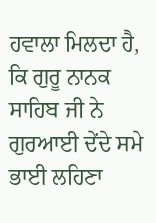ਹਵਾਲਾ ਮਿਲਦਾ ਹੈ, ਕਿ ਗੁਰੂ ਨਾਨਕ ਸਾਹਿਬ ਜੀ ਨੇ ਗੁਰਆਈ ਦੇਂਦੇ ਸਮੇ ਭਾਈ ਲਹਿਣਾ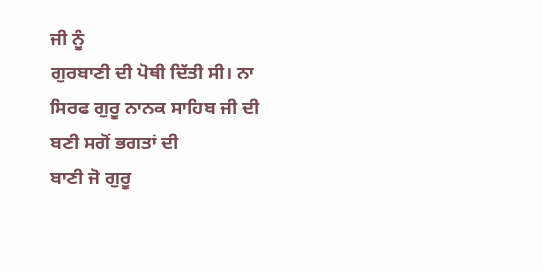ਜੀ ਨੂੰ
ਗੁਰਬਾਣੀ ਦੀ ਪੋਥੀ ਦਿੱਤੀ ਸੀ। ਨਾ ਸਿਰਫ ਗੁਰੂ ਨਾਨਕ ਸਾਹਿਬ ਜੀ ਦੀ ਬਣੀ ਸਗੋਂ ਭਗਤਾਂ ਦੀ
ਬਾਣੀ ਜੋ ਗੁਰੂ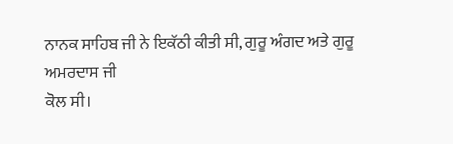ਨਾਨਕ ਸਾਹਿਬ ਜੀ ਨੇ ਇਕੱਠੀ ਕੀਤੀ ਸੀ, ਗੁਰੂ ਅੰਗਦ ਅਤੇ ਗੁਰੂ ਅਮਰਦਾਸ ਜੀ
ਕੋਲ ਸੀ।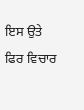ਇਸ ਉਤੇ ਫਿਰ ਵਿਚਾਰ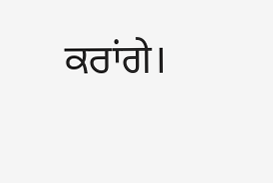ਕਰਾਂਗੇ।